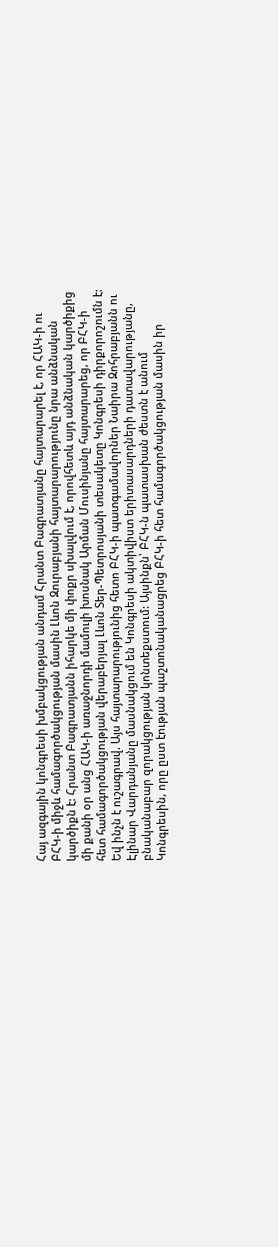Հայ ազգային կոնգրեսի խմբակցության անդամ Հրանտ Բագրատյանը հայտարարել է, որ ՀԱԿ-ի ու ԲՀԿ-ի միջև համագործակցության մասին Լևոն Զուրաբյանի հայտարարությունը նրա անձնական կարծիքն է: Հրանտ Բագրատյանն իհարկե մի փոքր սխալվում է, որովհետև այդ անձնական կարծիքից մի քանի օր անց ՀԱԿ-ի առաջնորդի մամուլի խոսնակ Արման Մուսինյանը հայտարարեց, որ ԲՀԿ-ի հետ համագործակցության վերաբերյալ Լևոն Տեր-Պետրոսյանի տեսակետը Կոնգրեսի դիրքորոշումն է: Եվ ինչն է ուշագրավ. Այս հայտարարությունից հետո ԲՀԿ-ի պատգամավորներ Նաիրա Զոհրաբյանն ու Էլինար Վարդանյանը մասնակցում են Կոնգրեսի ակտիվիստ երիտասարդների դատավարությանը, բնականաբար զորակցության կոնտեքստում: Այսինքն՝ ԲՀԿ-ն պատասխան ժեստն է անում Կոնգրեսին, որը ըստ էության պաշտոնականացրեց ԲՀԿ-ի հետ համագործակցության մասին իր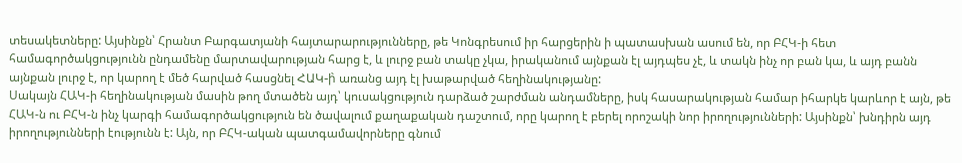տեսակետները: Այսինքն՝ Հրանտ Բարգատյանի հայտարարությունները, թե Կոնգրեսում իր հարցերին ի պատասխան ասում են, որ ԲՀԿ-ի հետ համագործակցությունն ընդամենը մարտավարության հարց է, և լուրջ բան տակը չկա, իրականում այնքան էլ այդպես չէ, և տակն ինչ որ բան կա, և այդ բանն այնքան լուրջ է, որ կարող է մեծ հարված հասցնել ՀԱԿ-ի̀ առանց այդ էլ խաթարված հեղինակությանը:
Սակայն ՀԱԿ-ի հեղինակության մասին թող մտածեն այդ՝ կուսակցություն դարձած շարժման անդամները, իսկ հասարակության համար իհարկե կարևոր է այն, թե ՀԱԿ-ն ու ԲՀԿ-ն ինչ կարգի համագործակցություն են ծավալում քաղաքական դաշտում, որը կարող է բերել որոշակի նոր իրողությունների: Այսինքն՝ խնդիրն այդ իրողությունների էությունն է: Այն, որ ԲՀԿ-ական պատգամավորները գնում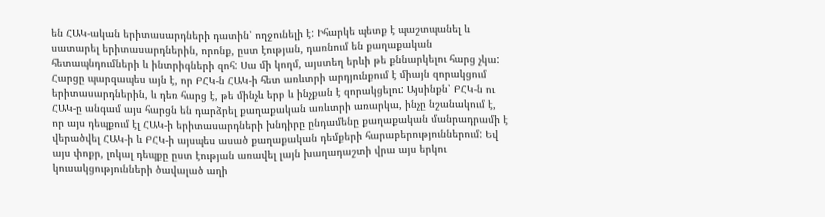են ՀԱԿ-ական երիտասարդների դատին՝ ողջունելի է: Իհարկե պետք է պաշտպանել և սատարել երիտասարդներին, որոնք, ըստ էության, դառնում են քաղաքական հետապնդումների և ինտրիգների զոհ: Սա մի կողմ, այստեղ երևի թե քննարկելու հարց չկա: Հարցը պարզապես այն է, որ ԲՀԿ-ն ՀԱԿ-ի հետ առևտրի արդյունքում է միայն զորակցում երիտասարդներին, և դեռ հարց է, թե մինչև երբ և ինչքան է զորակցելու: Այսինքն՝ ԲՀԿ-ն ու ՀԱԿ-ը անգամ այս հարցն են դարձրել քաղաքական առևտրի առարկա, ինչը նշանակում է, որ այս դեպքում էլ ՀԱԿ-ի երիտասարդների խնդիրը ընդամենը քաղաքական մանրադրամի է վերածվել ՀԱԿ-ի և ԲՀԿ-ի այսպես ասած քաղաքական դեմքերի հարաբերություններում: Եվ այս փոքր, լոկալ դեպքը ըստ էության առավել լայն խաղադաշտի վրա այս երկու կուսակցությունների ծավալած աղի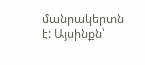մանրակերտն է: Այսինքն՝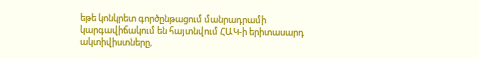եթե կոնկրետ գործընթացում մանրադրամի կարգավիճակում են հայտնվում ՀԱԿ-ի երիտասարդ ակտիվիստները,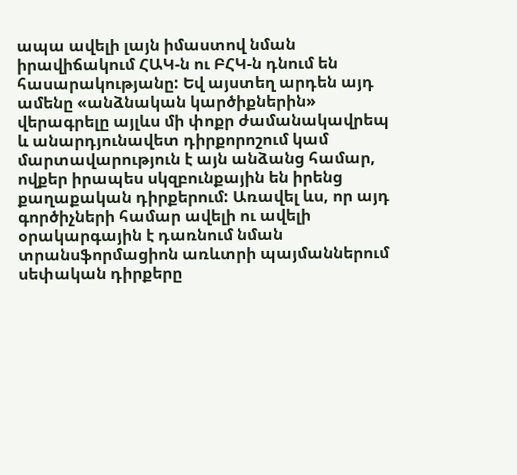ապա ավելի լայն իմաստով նման իրավիճակում ՀԱԿ-ն ու ԲՀԿ-ն դնում են հասարակությանը: Եվ այստեղ արդեն այդ ամենը «անձնական կարծիքներին» վերագրելը այլևս մի փոքր ժամանակավրեպ և անարդյունավետ դիրքորոշում կամ մարտավարություն է այն անձանց համար, ովքեր իրապես սկզբունքային են իրենց քաղաքական դիրքերում: Առավել ևս, որ այդ գործիչների համար ավելի ու ավելի օրակարգային է դառնում նման տրանսֆորմացիոն առևտրի պայմաններում սեփական դիրքերը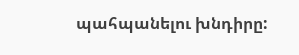պահպանելու խնդիրը: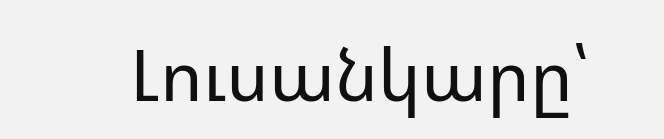Լուսանկարը՝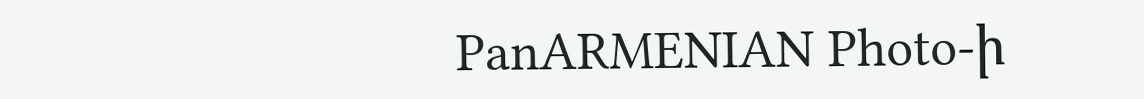PanARMENIAN Photo-ի